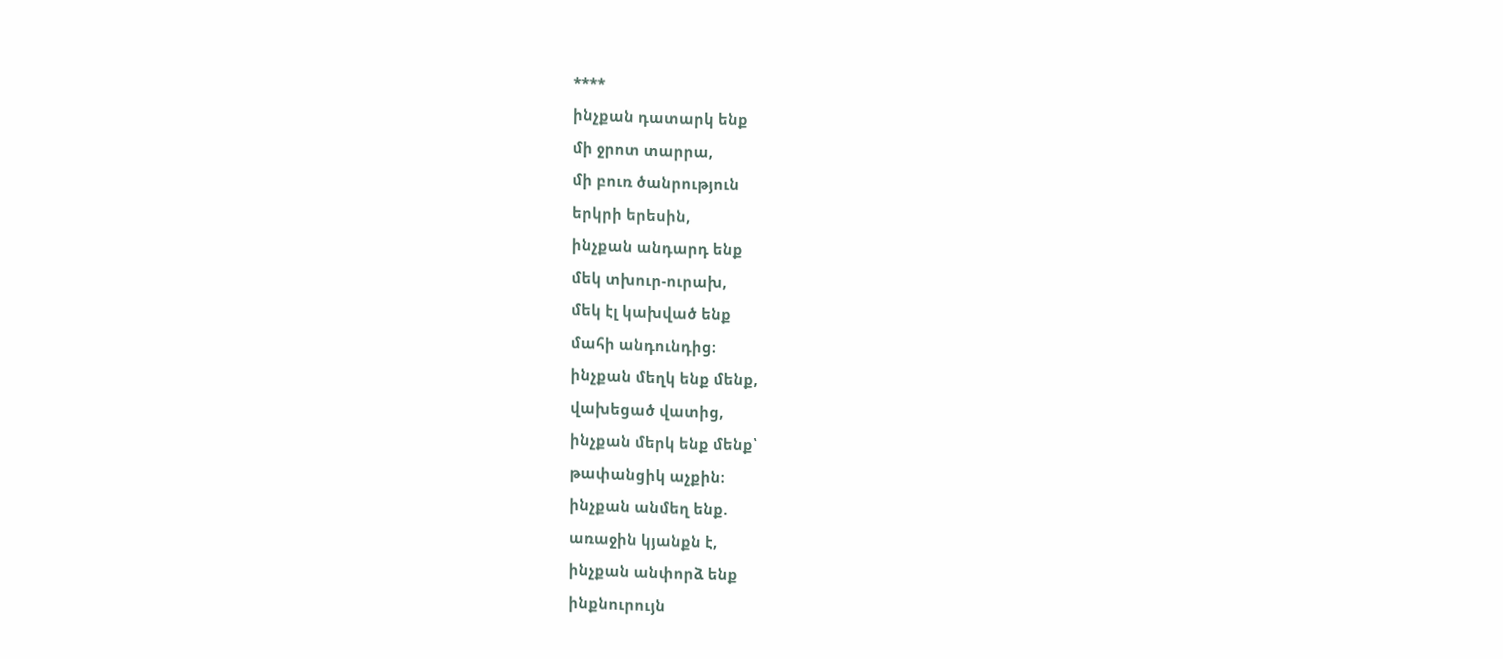****
ինչքան դատարկ ենք
մի ջրոտ տարրա,
մի բուռ ծանրություն
երկրի երեսին,
ինչքան անդարդ ենք
մեկ տխուր-ուրախ,
մեկ էլ կախված ենք
մահի անդունդից։
ինչքան մեղկ ենք մենք,
վախեցած վատից,
ինչքան մերկ ենք մենք՝
թափանցիկ աչքին։
ինչքան անմեղ ենք.
առաջին կյանքն է,
ինչքան անփորձ ենք
ինքնուրույն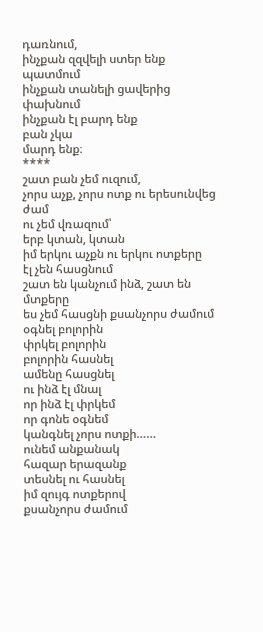դառնում,
ինչքան զզվելի ստեր ենք
պատմում
ինչքան տանելի ցավերից
փախնում
ինչքան էլ բարդ ենք
բան չկա
մարդ ենք։
****
շատ բան չեմ ուզում,
չորս աչք, չորս ոտք ու երեսունվեց
ժամ
ու չեմ վռազում՝
երբ կտան, կտան
իմ երկու աչքն ու երկու ոտքերը
էլ չեն հասցնում
շատ են կանչում ինձ, շատ են
մտքերը
ես չեմ հասցնի քսանչորս ժամում
օգնել բոլորին
փրկել բոլորին
բոլորին հասնել
ամենը հասցնել
ու ինձ էլ մնալ
որ ինձ էլ փրկեմ
որ գոնե օգնեմ
կանգնել չորս ոտքի……
ունեմ անքանակ
հազար երազանք
տեսնել ու հասնել
իմ զույգ ոտքերով
քսանչորս ժամում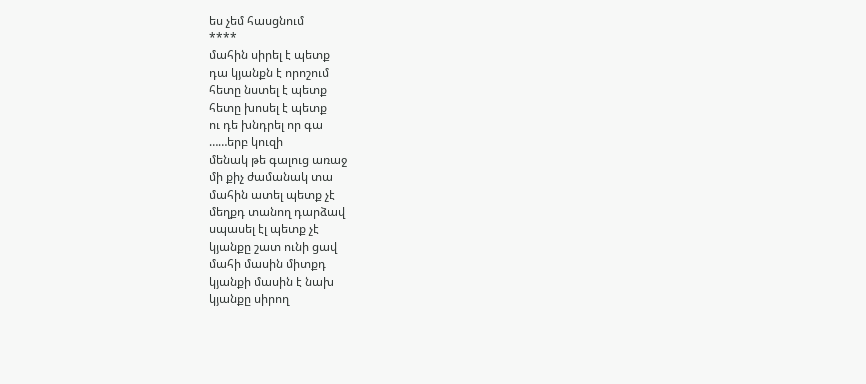ես չեմ հասցնում
****
մահին սիրել է պետք
դա կյանքն է որոշում
հետը նստել է պետք
հետը խոսել է պետք
ու դե խնդրել որ գա
……երբ կուզի
մենակ թե գալուց առաջ
մի քիչ ժամանակ տա
մահին ատել պետք չէ
մեղքդ տանող դարձավ
սպասել էլ պետք չէ
կյանքը շատ ունի ցավ
մահի մասին միտքդ
կյանքի մասին է նախ
կյանքը սիրող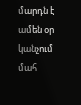մարդն է
ամեն օր կանչում մահ